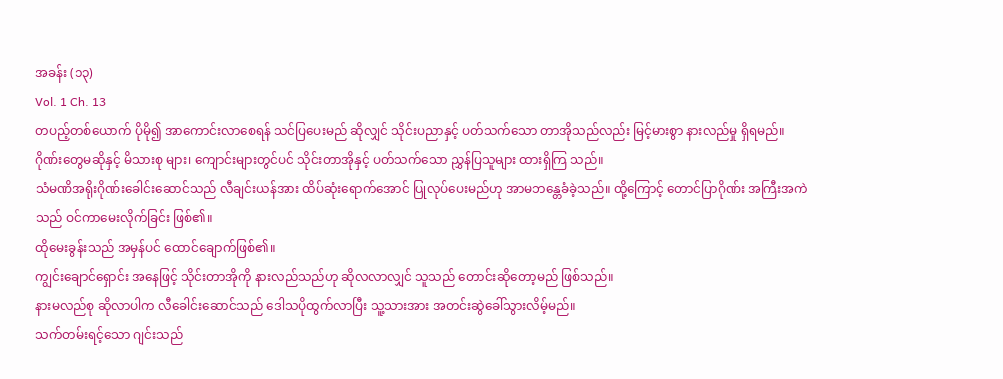အခန်း (၁၃)
Vol. 1 Ch. 13
တပည့်တစ်ယောက် ပိုမို၍ အာကောင်းလာစေရန် သင်ပြပေးမည် ဆိုလျှင် သိုင်းပညာနှင့် ပတ်သက်သော တာအိုသည်လည်း မြင့်မားစွာ နားလည်မှု ရှိရမည်။
ဂိုဏ်းတွေမဆိုနှင့် မိသားစု များ၊ ကျောင်းများတွင်ပင် သိုင်းတာအိုနှင့် ပတ်သက်သော ညွှန်ပြသူများ ထားရှိကြ သည်။
သံမဏိအရိုးဂိုဏ်းခေါင်းဆောင်သည် လီချင်းယန်အား ထိပ်ဆုံးရောက်အောင် ပြုလုပ်ပေးမည်ဟု အာမဘန္တေခံခဲ့သည်။ ထို့ကြောင့် တောင်ပြာဂိုဏ်း အကြီးအကဲသည် ဝင်ကာမေးလိုက်ခြင်း ဖြစ်၏။
ထိုမေးခွန်းသည် အမှန်ပင် ထောင်ချောက်ဖြစ်၏။
ကျွင်းချောင်ရှောင်း အနေဖြင့် သိုင်းတာအိုကို နားလည်သည်ဟု ဆိုလလာလျှင် သူသည် တောင်းဆိုတော့မည် ဖြစ်သည်။
နားမလည်စု ဆိုလာပါက လီခေါင်းဆောင်သည် ဒေါသပိုထွက်လာပြီး သူ့သားအား အတင်းဆွဲခေါ်သွားလိမ့်မည်။
သက်တမ်းရင့်သော ဂျင်းသည်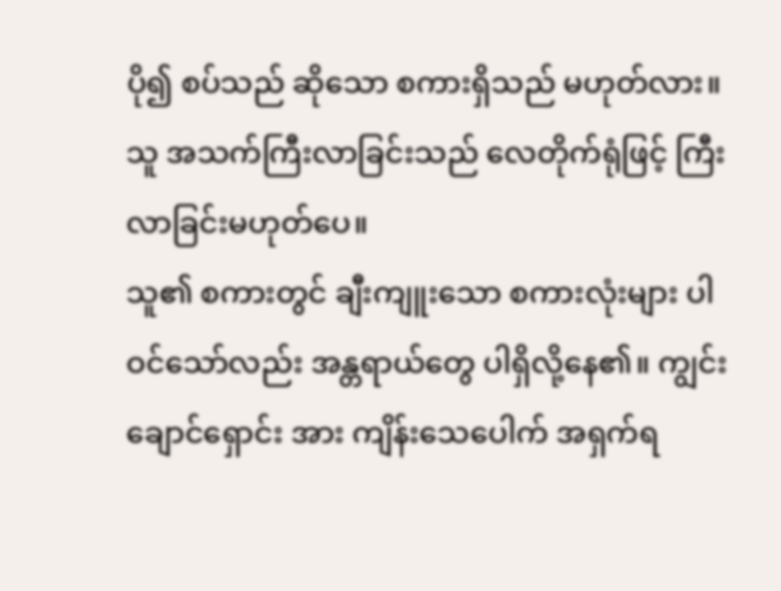ပို၍ စပ်သည် ဆိုသော စကားရှိသည် မဟုတ်လား။ သူ အသက်ကြီးလာခြင်းသည် လေတိုက်ရုံဖြင့် ကြီးလာခြင်းမဟုတ်ပေ။
သူ၏ စကားတွင် ချီးကျူးသော စကားလုံးများ ပါဝင်သော်လည်း အန္တရာယ်တွေ ပါရှိလို့နေ၏။ ကျွင်းချောင်ရှောင်း အား ကျိန်းသေပေါက် အရှက်ရ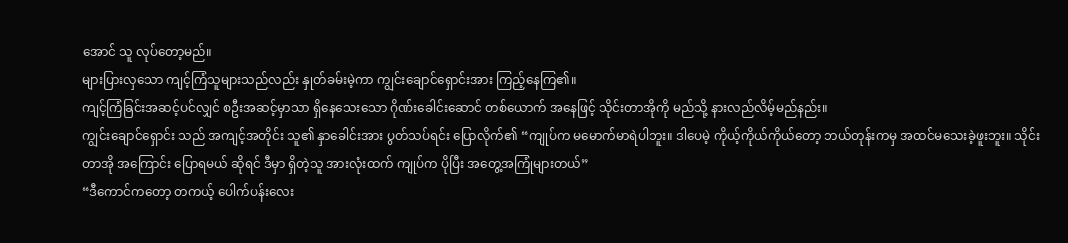အောင် သူ လုပ်တော့မည်။
များပြားလှသော ကျင့်ကြံသူများသည်လည်း နှုတ်ခမ်းမဲ့ကာ ကျွင်းချောင်ရှောင်းအား ကြည့်နေကြ၏။
ကျင့်ကြံခြင်းအဆင့်ပင်လျှင် စဦးအဆင့်မှာသာ ရှိနေသေးသော ဂိုဏ်းခေါင်းဆောင် တစ်ယောက် အနေဖြင့် သိုင်းတာအိုကို မည်သို့ နားလည်လိမ့်မည်နည်း။
ကျွင်းချောင်ရှောင်း သည် အကျင့်အတိုင်း သူ၏ နှာခေါင်းအား ပွတ်သပ်ရင်း ပြောလိုက်၏ “ကျုပ်က မမောက်မာရဲပါဘူး။ ဒါပေမဲ့ ကိုယ့်ကိုယ်ကိုယ်တော့ ဘယ်တုန်းကမှ အထင်မသေးခဲ့ဖူးဘူး။ သိုင်းတာအို အကြောင်း ပြောရမယ် ဆိုရင် ဒီမှာ ရှိတဲ့သူ အားလုံးထက် ကျုပ်က ပိုပြီး အတွေ့အကြုံများတယ်”
“ဒီကောင်ကတော့ တကယ့် ပေါက်ပန်းလေး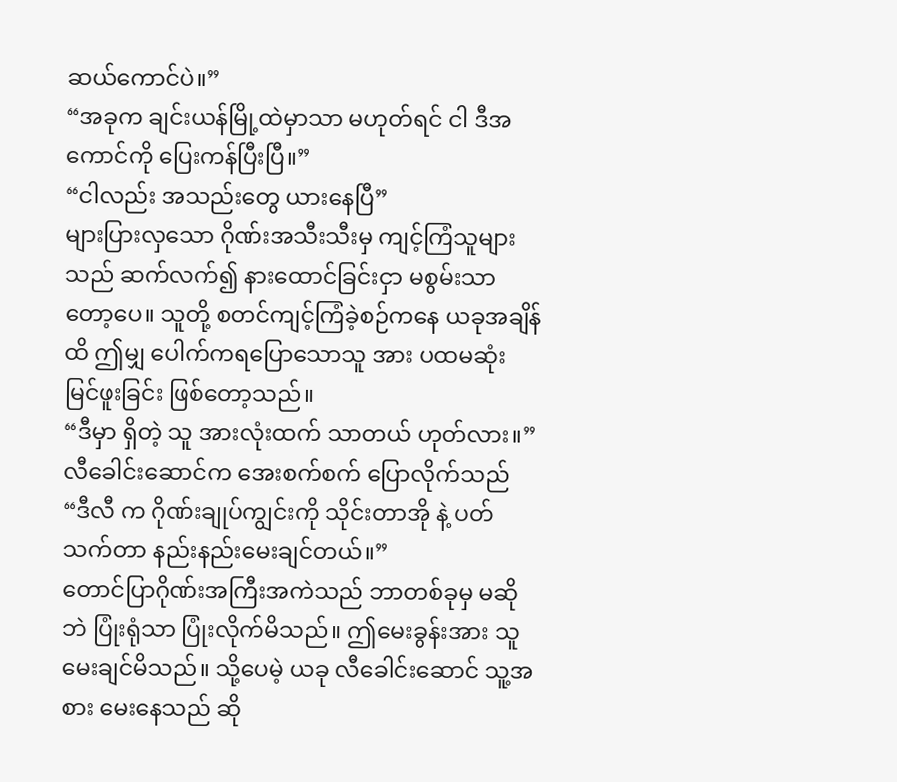ဆယ်ကောင်ပဲ။”
“အခုက ချင်းယန်မြို့ထဲမှာသာ မဟုတ်ရင် ငါ ဒီအကောင်ကို ပြေးကန်ပြီးပြီ။”
“ငါလည်း အသည်းတွေ ယားနေပြီ”
များပြားလှသော ဂိုဏ်းအသီးသီးမှ ကျင့်ကြံသူများသည် ဆက်လက်၍ နားထောင်ခြင်းငှာ မစွမ်းသာတော့ပေ။ သူတို့ စတင်ကျင့်ကြံခဲ့စဉ်ကနေ ယခုအချိန်ထိ ဤမျှ ပေါက်ကရပြောသောသူ အား ပထမဆုံး မြင်ဖူးခြင်း ဖြစ်တော့သည်။
“ဒီမှာ ရှိတဲ့ သူ အားလုံးထက် သာတယ် ဟုတ်လား။”
လီခေါင်းဆောင်က အေးစက်စက် ပြောလိုက်သည် “ဒီလီ က ဂိုဏ်းချုပ်ကျွင်းကို သိုင်းတာအို နဲ့ ပတ်သက်တာ နည်းနည်းမေးချင်တယ်။”
တောင်ပြာဂိုဏ်းအကြီးအကဲသည် ဘာတစ်ခုမှ မဆိုဘဲ ပြုံးရုံသာ ပြုံးလိုက်မိသည်။ ဤမေးခွန်းအား သူ မေးချင်မိသည်။ သို့ပေမဲ့ ယခု လီခေါင်းဆောင် သူ့အစား မေးနေသည် ဆို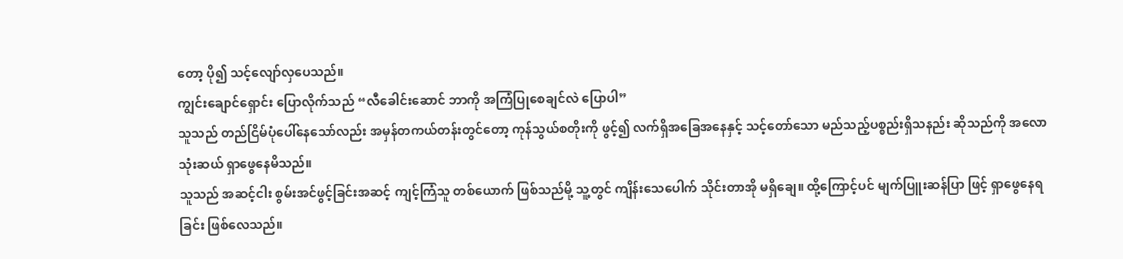တော့ ပို၍ သင့်လျော်လှပေသည်။
ကျွင်းချောင်ရှောင်း ပြောလိုက်သည် “လီခေါင်းဆောင် ဘာကို အကြံပြုစေချင်လဲ ပြောပါ”
သူသည် တည်ငြိမ်ပုံပေါ်နေသော်လည်း အမှန်တကယ်တန်းတွင်တော့ ကုန်သွယ်စတိုးကို ဖွင့်၍ လက်ရှိအခြေအနေနှင့် သင့်တော်သော မည်သည့်ပစ္စည်းရှိသနည်း ဆိုသည်ကို အလောသုံးဆယ် ရှာဖွေနေမိသည်။
သူသည် အဆင့်ငါး စွမ်းအင်ဖွင့်ခြင်းအဆင့် ကျင့်ကြံသူ တစ်ယောက် ဖြစ်သည်မို့ သူ့တွင် ကျိန်းသေပေါက် သိုင်းတာအို မရှိချေ။ ထို့ကြောင့်ပင် မျက်ပြူးဆန်ပြာ ဖြင့် ရှာဖွေနေရခြင်း ဖြစ်လေသည်။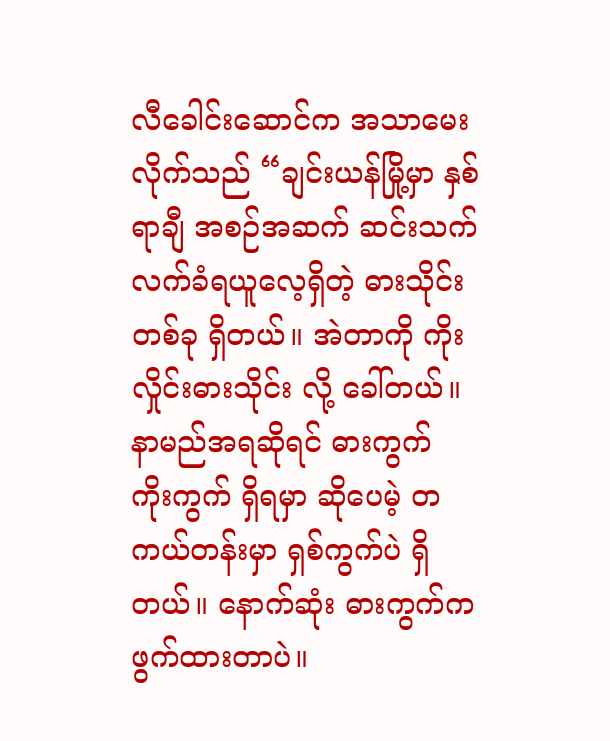လီခေါင်းဆောင်က အသာမေးလိုက်သည် “ချင်းယန်မြို့မှာ နှစ်ရာချီ အစဉ်အဆက် ဆင်းသက် လက်ခံရယူလေ့ရှိတဲ့ ဓားသိုင်းတစ်ခု ရှိတယ်။ အဲတာကို ကိုးလှိုင်းဓားသိုင်း လို့ ခေါ်တယ်။ နာမည်အရဆိုရင် ဓားကွက် ကိုးကွက် ရှိရမှာ ဆိုပေမဲ့ တကယ်တန်းမှာ ရှစ်ကွက်ပဲ ရှိတယ်။ နောက်ဆုံး ဓားကွက်က ဖွက်ထားတာပဲ။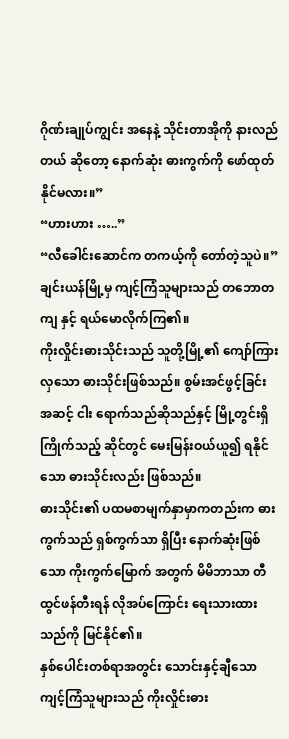ဂိုဏ်းချုပ်ကျွင်း အနေနဲ့ သိုင်းတာအိုကို နားလည်တယ် ဆိုတော့ နောက်ဆုံး ဓားကွက်ကို ဖော်ထုတ်နိုင်မလား။”
“ဟားဟား …..”
“လီခေါင်းဆောင်က တကယ့်ကို တော်တဲ့သူပဲ။”
ချင်းယန်မြို့မှ ကျင့်ကြံသူများသည် တဘောတကျ နှင့် ရယ်မောလိုက်ကြ၏။
ကိုးလှိုင်းဓားသိုင်းသည် သူတို့မြို့၏ ကျော်ကြားလှသော ဓားသိုင်းဖြစ်သည်။ စွမ်းအင်ဖွင့်ခြင်း အဆင့် ငါး ရောက်သည်ဆိုသည်နှင့် မြို့တွင်းရှိ ကြိုက်သည့် ဆိုင်တွင် မေးမြန်းဝယ်ယူ၍ ရနိုင်သော ဓားသိုင်းလည်း ဖြစ်သည်။
ဓားသိုင်း၏ ပထမစာမျက်နှာမှာကတည်းက ဓားကွက်သည် ရှစ်ကွက်သာ ရှိပြီး နောက်ဆုံးဖြစ်သော ကိုးကွက်မြောက် အတွက် မိမိဘာသာ တီထွင်ဖန်တီးရန် လိုအပ်ကြောင်း ရေးသားထားသည်ကို မြင်နိုင်၏။
နှစ်ပေါင်းတစ်ရာအတွင်း သောင်းနှင့်ချီသော ကျင့်ကြံသူများသည် ကိုးလှိုင်းဓား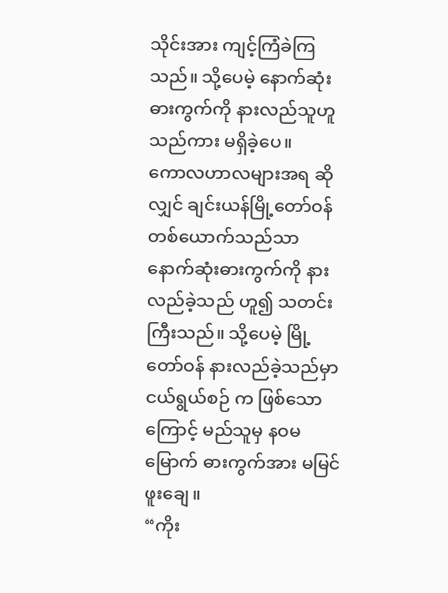သိုင်းအား ကျင့်ကြံခဲကြသည်။ သို့ပေမဲ့ နောက်ဆုံးဓားကွက်ကို နားလည်သူဟူသည်ကား မရှိခဲ့ပေ။
ကောလဟာလများအရ ဆိုလျှင် ချင်းယန်မြို့တော်ဝန် တစ်ယောက်သည်သာ နောက်ဆုံးဓားကွက်ကို နားလည်ခဲ့သည် ဟူ၍ သတင်းကြီးသည်။ သို့ပေမဲ့ မြို့တော်ဝန် နားလည်ခဲ့သည်မှာ ငယ်ရွယ်စဉ် က ဖြစ်သောကြောင့် မည်သူမှ နဝမမြောက် ဓားကွက်အား မမြင်ဖူးချေ။
“ကိုး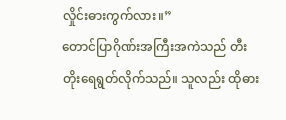လှိုင်းဓားကွက်လား။”
တောင်ပြာဂိုဏ်းအကြီးအကဲသည် တီးတိုးရေရွတ်လိုက်သည်။ သူလည်း ထိုဓား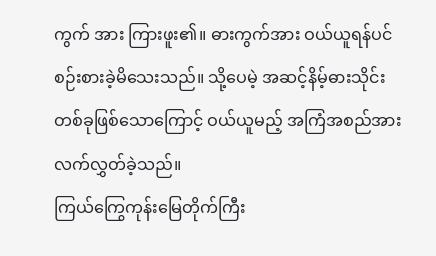ကွက် အား ကြားဖူး၏။ ဓားကွက်အား ဝယ်ယူရန်ပင် စဉ်းစားခဲ့မိသေးသည်။ သို့ပေမဲ့ အဆင့်နိမ့်ဓားသိုင်း တစ်ခုဖြစ်သောကြောင့် ဝယ်ယူမည့် အကြံအစည်အား လက်လွှတ်ခဲ့သည်။
ကြယ်ကြွေကုန်းမြေတိုက်ကြီး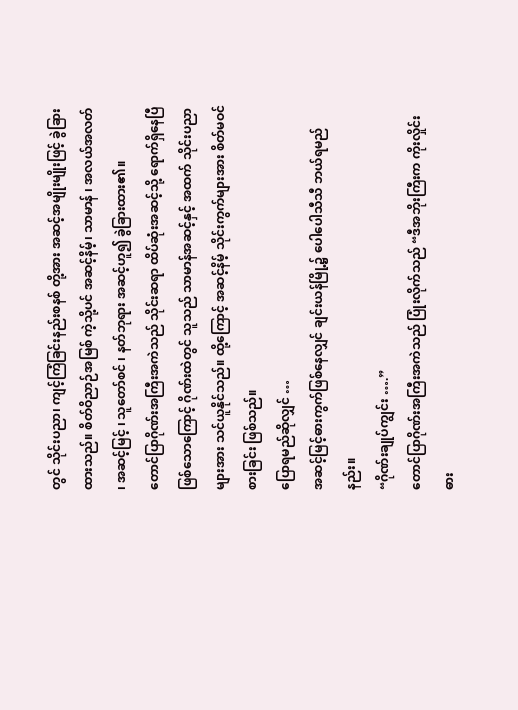တွင် သိုင်းပညာ၊ ကျင့်ကြံခြင်းနည်းစနစ် တို့အား အဆင့်အမျိုးမျိုးဖြင့် ခွဲခြားထားသည်။ စိတ်ဝိညာဉ်အမြစ် ကဲ့သို့ပင် အဆင့်နိမ့်၊ သာမာန် ၊ အလယ်အလတ် ၊ အဆင့်မြင့် ၊ သူတော်စင် ၊ နတ်ဘုရား အဆင့်ဟူ၍ ခွဲခြားထား၏။
တောင်ပြာဂိုဏ်းအကြီးအကဲသည် သိုင်းဆရာ ထိပ်ဆုံးအဆင့်သို့ ရောက်ရှိနေပြီ ဖြစ်သောကြောင့် ဂိုဏ်းထဲတွင် သူသည် သာမာန်အဆင့်နှင့် အထက် သိုင်းပညာများအား သင်ယူနိုင်သည်။ ထို့ကြောင့် အဆင့်နိမ့် သိုင်းကွက်များအား စိတ်မဝင်စားခြင်း ဖြစ်သည်။
ပြောရမည်ဆိုလျှင် …
အဆင့်မြင့်ဓားကွက်ဖြစ်နေလျှင် ချင်းယန်မြို့၌ ပေါပေါသီသီ ဘယ်ရမည်နည်း။
“ဂိုဏ်းချုပ်ကျွင်း ….”
တောင်ပြာဂိုဏ်းအကြီးအကဲသည် ပြုံးလိုက်သည် “ဒီအဘိုးကြီးက ကိုးလှိုင်းဓား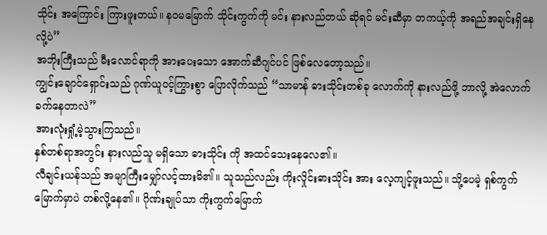သိုင်း အကြောင်း ကြားဖူးတယ်။ နဝမမြောက် သိုင်းကွက်ကို မင်း နားလည်တယ် ဆိုရင် မင်းဆီမှာ တကယ့်ကို အရည်အချင်းရှိနေလို့ပဲ”
အဘိုးကြီးသည် မီးလောင်ရာကို အားပေးသော အောက်ဆီဂျင်ပင် ဖြစ်လေတော့သည်။
ကျွင်းချောင်ရှောင်းသည် ဂုဏ်ယူဝင့်ကြွားစွာ ပြောလိုက်သည် “သာမာန် ဓားသိုင်းတစ်ခု လောက်ကို နားလည်ဖို့ ဘာလို့ အဲလောက်ခက်နေတာလဲ”
အားလုံးရှုံ့မဲ့သွားကြသည်။
နှစ်တစ်ရာအတွင်း နားလည်သူ မရှိသော ဓားသိုင်း ကို အထင်သေးနေလေ၏။
လီချင်းယန်သည် အမျာကြီးမျှော်လင့်ထားမိ၏။ သူသည်လည်း ကိုးလှိုင်းဓားသိုင်း အား လေ့ကျင့်ဖူးသည်။ သို့ပေမဲ့ ရှစ်ကွက်မြောက်မှာပဲ တစ်လို့နေ၏။ ဂိုဏ်းချုပ်သာ ကိုးကွက်မြောက်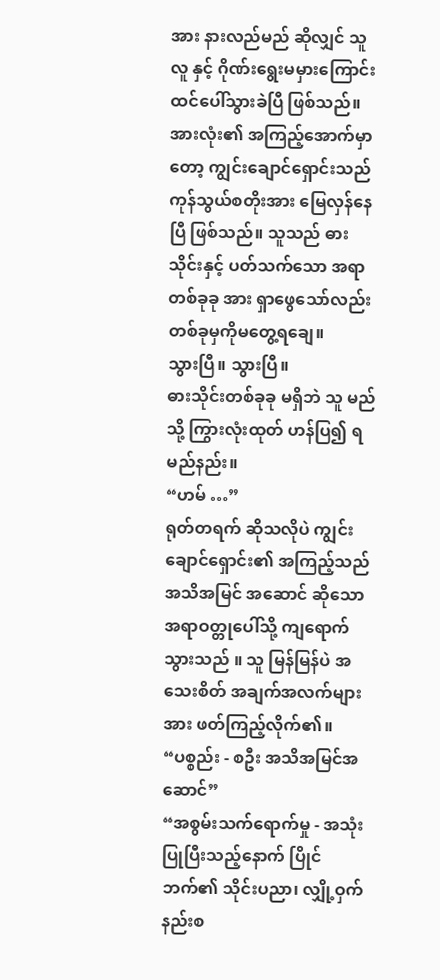အား နားလည်မည် ဆိုလျှင် သူ လူ နှင့် ဂိုဏ်းရွေးမမှားကြောင်း ထင်ပေါ်သွားခဲပြီ ဖြစ်သည်။
အားလုံး၏ အကြည့်အောက်မှာတော့ ကျွင်းချောင်ရှောင်းသည် ကုန်သွယ်စတိုးအား မြေလှန်နေပြီ ဖြစ်သည်။ သူသည် ဓားသိုင်းနှင့် ပတ်သက်သော အရာတစ်ခုခု အား ရှာဖွေသော်လည်း တစ်ခုမှကိုမတွေ့ရချေ။
သွားပြီ။ သွားပြီ။
ဓားသိုင်းတစ်ခုခု မရှိဘဲ သူ မည်သို့ ကြွားလုံးထုတ် ဟန်ပြ၍ ရမည်နည်း။
“ဟမ် …”
ရုတ်တရက် ဆိုသလိုပဲ ကျွင်းချောင်ရှောင်း၏ အကြည့်သည် အသိအမြင် အဆောင် ဆိုသော အရာဝတ္တုပေါ်သို့ ကျရောက်သွားသည် ။ သူ မြန်မြန်ပဲ အသေးစိတ် အချက်အလက်များအား ဖတ်ကြည့်လိုက်၏။
“ပစ္စည်း - စဦး အသိအမြင်အဆောင်”
“အစွမ်းသက်ရောက်မှု - အသုံးပြုပြီးသည့်နောက် ပြိုင်ဘက်၏ သိုင်းပညာ၊ လျှို့ဝှက်နည်းစ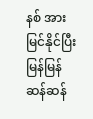နစ် အား မြင်နိုင်ပြီး မြန်မြန်ဆန်ဆန်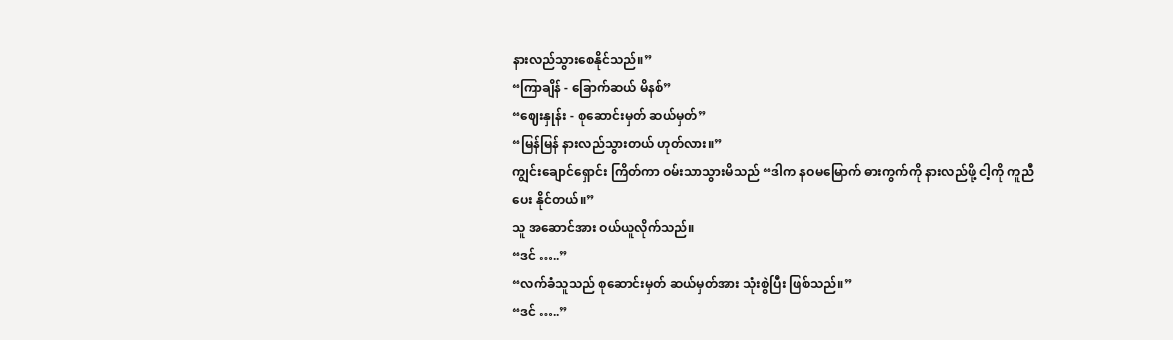နားလည်သွားစေနိုင်သည်။”
“ကြာချိန် - ခြောက်ဆယ် မိနစ်”
“ဈေးနှုန်း - စုဆောင်းမှတ် ဆယ်မှတ်”
“မြန်မြန် နားလည်သွားတယ် ဟုတ်လား။”
ကျွင်းချောင်ရှောင်း ကြိတ်ကာ ဝမ်းသာသွားမိသည် “ဒါက နဝမမြောက် ဓားကွက်ကို နားလည်ဖို့ ငါ့ကို ကူညီပေး နိုင်တယ်။”
သူ အဆောင်အား ဝယ်ယူလိုက်သည်။
“ဒင် …..”
“လက်ခံသူသည် စုဆောင်းမှတ် ဆယ်မှတ်အား သုံးစွဲပြီး ဖြစ်သည်။”
“ဒင် …..”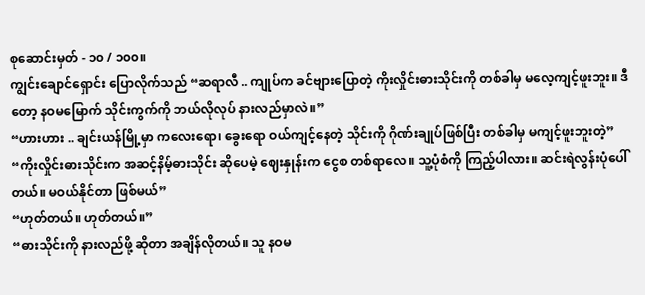စုဆောင်းမှတ် - ၁၀ / ၁၀၀။
ကျွင်းချောင်ရှောင်း ပြောလိုက်သည် “ဆရာလီ .. ကျုပ်က ခင်ဗျားပြောတဲ့ ကိုးလှိုင်းဓားသိုင်းကို တစ်ခါမှ မလေ့ကျင့်ဖူးဘူး။ ဒီတော့ နဝမမြောက် သိုင်းကွက်ကို ဘယ်လိုလုပ် နားလည်မှာလဲ။”
“ဟားဟား .. ချင်းယန်မြို့မှာ ကလေးရော၊ ခွေးရော ဝယ်ကျင့်နေတဲ့ သိုင်းကို ဂိုဏ်းချုပ်ဖြစ်ပြီး တစ်ခါမှ မကျင့်ဖူးဘူးတဲ့”
“ကိုးလှိုင်းဓားသိုင်းက အဆင့်နိမ့်ဓားသိုင်း ဆိုပေမဲ့ ဈေးနှုန်းက ငွေစ တစ်ရာလေ။ သူ့ပုံစံကို ကြည့်ပါလား။ ဆင်းရဲလွန်းပုံပေါ်တယ်။ မဝယ်နိုင်တာ ဖြစ်မယ်”
“ဟုတ်တယ်။ ဟုတ်တယ်။”
“ဓားသိုင်းကို နားလည်ဖို့ ဆိုတာ အချိန်လိုတယ်။ သူ နဝမ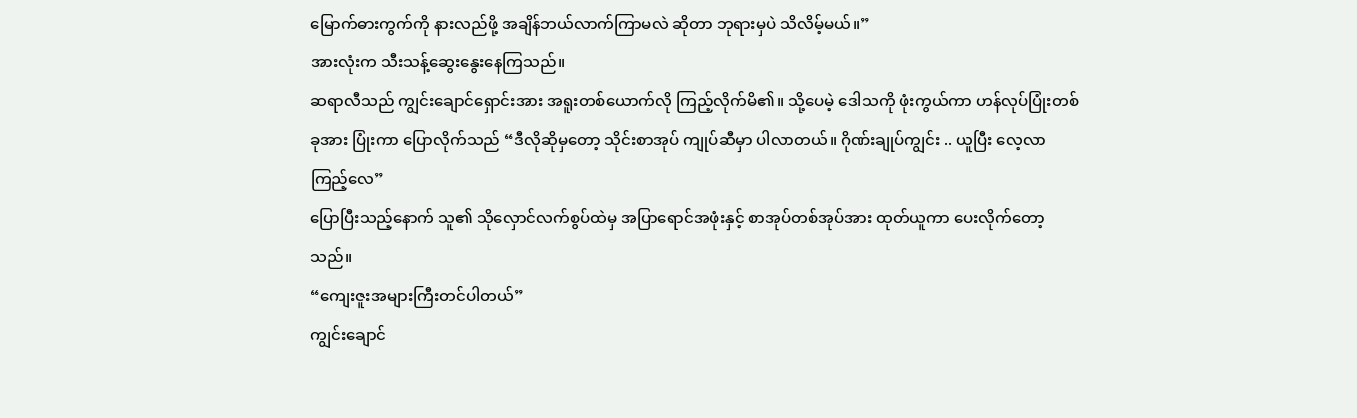မြောက်ဓားကွက်ကို နားလည်ဖို့ အချိန်ဘယ်လာက်ကြာမလဲ ဆိုတာ ဘုရားမှပဲ သိလိမ့်မယ်။”
အားလုံးက သီးသန့်ဆွေးနွေးနေကြသည်။
ဆရာလီသည် ကျွင်းချောင်ရှောင်းအား အရူးတစ်ယောက်လို ကြည့်လိုက်မိ၏။ သို့ပေမဲ့ ဒေါသကို ဖုံးကွယ်ကာ ဟန်လုပ်ပြုံးတစ်ခုအား ပြုံးကာ ပြောလိုက်သည် “ဒီလိုဆိုမှတော့ သိုင်းစာအုပ် ကျုပ်ဆီမှာ ပါလာတယ်။ ဂိုဏ်းချုပ်ကျွင်း .. ယူပြီး လေ့လာကြည့်လေ”
ပြောပြီးသည့်နောက် သူ၏ သိုလှောင်လက်စွပ်ထဲမှ အပြာရောင်အဖုံးနှင့် စာအုပ်တစ်အုပ်အား ထုတ်ယူကာ ပေးလိုက်တော့သည်။
“ကျေးဇူးအများကြီးတင်ပါတယ်”
ကျွင်းချောင်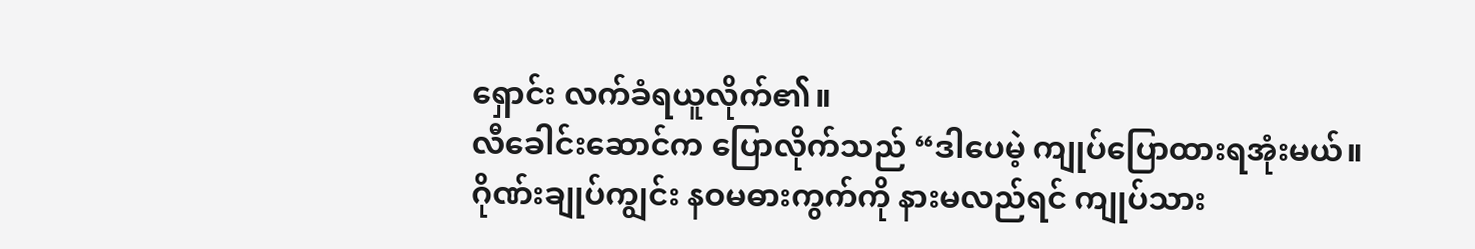ရှောင်း လက်ခံရယူလိုက်၏။
လီခေါင်းဆောင်က ပြောလိုက်သည် “ဒါပေမဲ့ ကျုပ်ပြောထားရအုံးမယ်။ ဂိုဏ်းချုပ်ကျွင်း နဝမဓားကွက်ကို နားမလည်ရင် ကျုပ်သား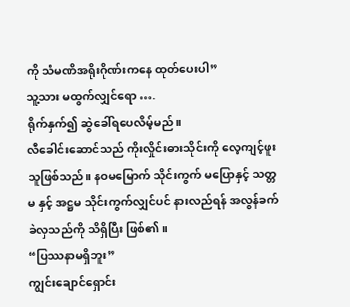ကို သံမဏိအရိုးဂိုဏ်းကနေ ထုတ်ပေးပါ”
သူ့သား မထွက်လျှင်ရော ….
ရိုက်နှက်၍ ဆွဲခေါ်ရပေလိမ့်မည်။
လီခေါင်းဆောင်သည် ကိုးလှိုင်းဓားသိုင်းကို လေ့ကျင့်ဖူးသူဖြစ်သည်။ နဝမမြောက် သိုင်းကွက် မပြောနှင့် သတ္တမ နှင့် အဋ္ဌမ သိုင်းကွက်လျှင်ပင် နားလည်ရန် အလွန်ခက်ခဲလှသည်ကို သိရှိပြီး ဖြစ်၏။
“ပြဿနာမရှိဘူး”
ကျွင်းချောင်ရှောင်း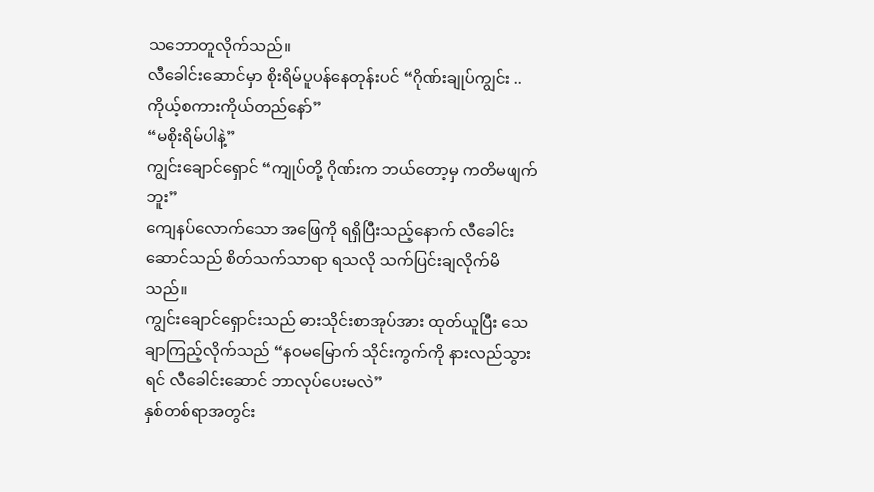သဘောတူလိုက်သည်။
လီခေါင်းဆောင်မှာ စိုးရိမ်ပူပန်နေတုန်းပင် “ဂိုဏ်းချုပ်ကျွင်း .. ကိုယ့်စကားကိုယ်တည်နော်”
“မစိုးရိမ်ပါနဲ့”
ကျွင်းချောင်ရှောင် “ကျုပ်တို့ ဂိုဏ်းက ဘယ်တော့မှ ကတိမဖျက်ဘူး”
ကျေနပ်လောက်သော အဖြေကို ရရှိပြီးသည့်နောက် လီခေါင်းဆောင်သည် စိတ်သက်သာရာ ရသလို သက်ပြင်းချလိုက်မိသည်။
ကျွင်းချောင်ရှောင်းသည် ဓားသိုင်းစာအုပ်အား ထုတ်ယူပြီး သေချာကြည့်လိုက်သည် “နဝမမြောက် သိုင်းကွက်ကို နားလည်သွားရင် လီခေါင်းဆောင် ဘာလုပ်ပေးမလဲ”
နှစ်တစ်ရာအတွင်း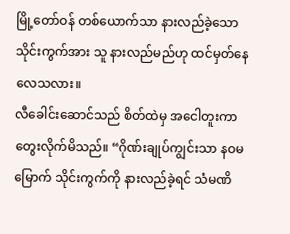မြို့တော်ဝန် တစ်ယောက်သာ နားလည်ခဲ့သော သိုင်းကွက်အား သူ နားလည်မည်ဟု ထင်မှတ်နေလေသလား။
လီခေါင်းဆောင်သည် စိတ်ထဲမှ အငေါတူးကာ တွေးလိုက်မိသည်။ “ဂိုဏ်းချုပ်ကျွင်းသာ နဝမမြောက် သိုင်းကွက်ကို နားလည်ခဲ့ရင် သံမဏိ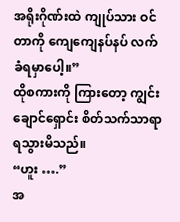အရိုးဂိုဏ်းထဲ ကျုပ်သား ဝင်တာကို ကျေကျေနပ်နပ် လက်ခံရမှာပေါ့။”
ထိုစကားကို ကြားတော့ ကျွင်းချောင်ရှောင်း စိတ်သက်သာရာ ရသွားမိသည်။
“ဟူး ….”
အ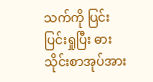သက်ကို ပြင်းပြင်းရှုပြီး ဓားသိုင်းစာအုပ်အား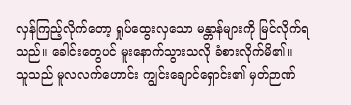လှန်ကြည့်လိုက်တော့ ရှုပ်ထွေးလှသော မန္တာန်များကို မြင်လိုက်ရသည်။ ခေါင်းတွေပင် မူးနောက်သွားသလို ခံစားလိုက်မိ၏။
သူသည် မူလလက်ဟောင်း ကျွင်းချောင်ရှောင်း၏ မှတ်ဉာဏ်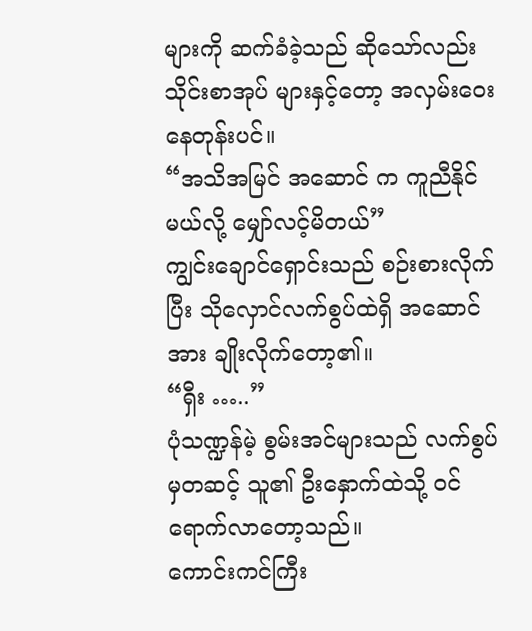များကို ဆက်ခံခဲ့သည် ဆိုသော်လည်း သိုင်းစာအုပ် များနှင့်တော့ အလှမ်းဝေးနေတုန်းပင်။
“အသိအမြင် အဆောင် က ကူညီနိုင်မယ်လို့ မျှော်လင့်မိတယ်”
ကျွင်းချောင်ရှောင်းသည် စဉ်းစားလိုက်ပြီး သိုလှောင်လက်စွပ်ထဲရှိ အဆောင်အား ချိုးလိုက်တော့၏။
“ရှီး …..”
ပုံသဏ္ဍန်မဲ့ စွမ်းအင်များသည် လက်စွပ်မှတဆင့် သူ၏ ဦးနှောက်ထဲသို့ ဝင်ရောက်လာတော့သည်။
ကောင်းကင်ကြီး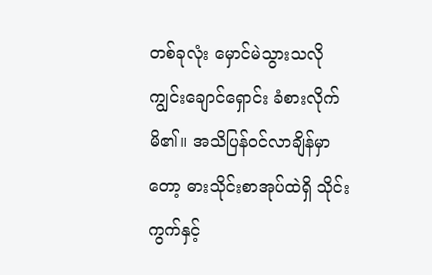တစ်ခုလုံး မှောင်မဲသွားသလို ကျွင်းချောင်ရှောင်း ခံစားလိုက်မိ၏။ အသိပြန်ဝင်လာချိန်မှာတော့ ဓားသိုင်းစာအုပ်ထဲရှိ သိုင်းကွက်နှင့်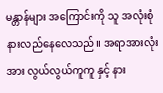မန္တာန်များ အကြောင်းကို သူ အလုံးစုံ နားလည်နေလေသည်။ အရာအားလုံး အား လွယ်လွယ်ကူကူ နှင့် နား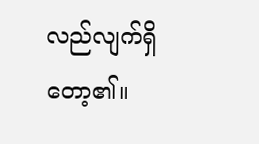လည်လျက်ရှိတော့၏။